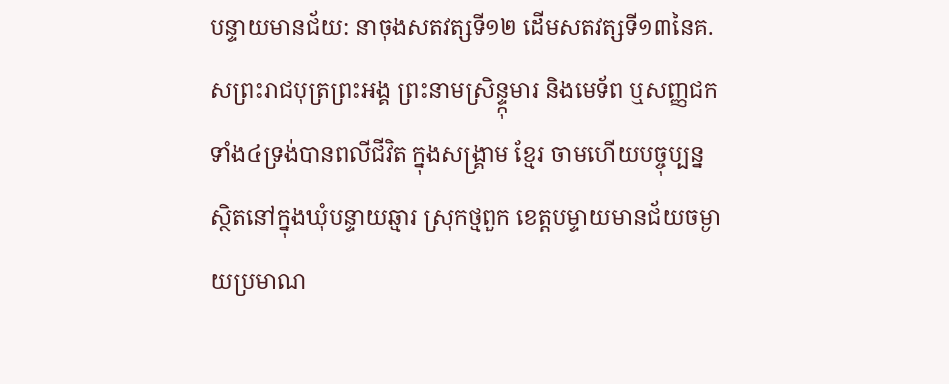បន្ទាយមានជ័យ: នាចុងសតវត្សទី១២ ដើមសតវត្សទី១៣នៃគ.សព្រះរាជបុត្រព្រះអង្គ ព្រះនាមស្រិន្ទ្កុមារ និងមេទ័ព ឬសញ្ញជកទាំង៤ទ្រង់បានពលីជីវិត ក្នុងសង្គ្រាម ខ្មែរ ចាមហើយបច្ចុប្បន្ន ស្ថិតនៅក្នុងឃុំបន្ទាយឆ្មារ ស្រុកថ្មពួក ខេត្តបម្ទាយមានជ័យចម្ងាយប្រមាណ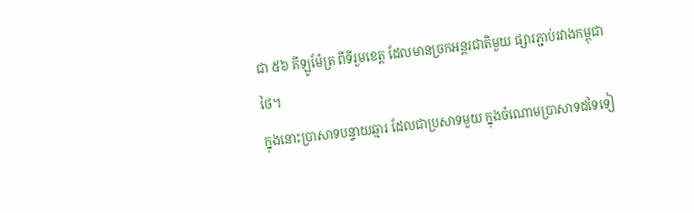ជា ៥៦ គីឡូម៉ែត្រ ពីទីរួមខេត្ត ដែលមានច្រកអន្តរជាតិមួយ ផ្សារភ្ជាប់រវាងកម្ពុជាថៃ។
ក្នុងនោះប្រាសាទបន្ទាយឆ្មារ ដែលជាប្រសាទមួយ ក្នុងចំណោមប្រាសាទដទៃទៀ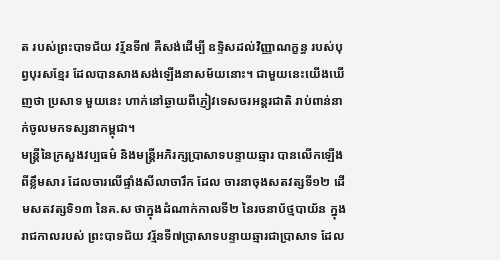ត របស់ព្រះបាទជ័យ វរ្ម័នទី៧ គឺសង់ដើម្បី ឧទ្ទិសដល់វិញ្ញាណក្ខន្ធ របស់បុព្វបុរសខ្មែរ ដែលបានសាងសង់ឡើងនាសម័យនោះ។ ជាមួយនេះយើងឃើញថា ប្រសាទ មួយនេះ ហាក់នៅឆ្ងាយពីភ្ញៀវទេសចរអន្តរជាតិ រាប់ពាន់នាក់ចូលមកទស្សនាកម្ពុជា។
មន្រ្តីនៃក្រសួងវប្បធម៌ និងមន្រ្តីអភិរក្សប្រាសាទបន្ទាយឆ្មារ បានលើកឡើងពីខ្លឹមសារ ដែលចារលើផ្ទាំងសីលាចារឹក ដែល ចារនាចុងសតវត្សទី១២ ដើមសតវត្សទិ១៣ នៃគ.ស ថាក្នុងដំណាក់កាលទី២ នៃរចនាប័ថ្មបាយ័ន ក្នុងរាជកាលរបស់ ព្រះបាទជ័យ វរ្ម័នទី៧ប្រាសាទបន្ទាយឆ្មារជាប្រាសាទ ដែល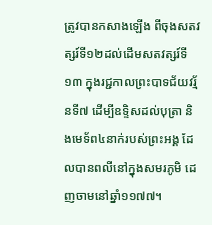ត្រូវបានកសាងឡើង ពីចុងសតវត្សរ៍ទី១២ដល់ដើមសតវត្សរ៍ទី១៣ ក្នុងរជ្ជកាលព្រះបាទជ័យវរ្ម័នទី៧ ដើម្បីឧទ្ទិសដល់បុត្រា និងមេទ័ព៤នាក់របស់ព្រះអង្គ ដែលបានពលីនៅក្នុងសមរភូមិ ដេញចាមនៅឆ្នាំ១១៧៧។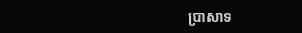ប្រាសាទ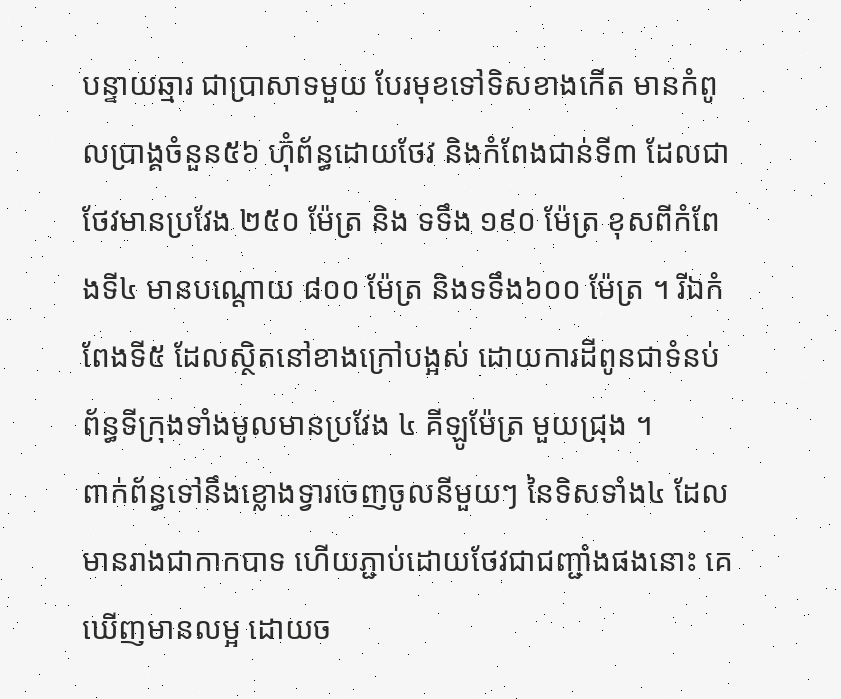បន្ទាយឆ្មារ ជាប្រាសាទមួយ បែរមុខទៅទិសខាងកើត មានកំពូលប្រាង្គចំនួន៥៦ ហ៊ុំព័ន្ធដោយថែវ និងកំពែងជាន់ទី៣ ដែលជាថែវមានប្រវែង ២៥០ ម៉ែត្រ និង ទទឹង ១៩០ ម៉ែត្រ ខុសពីកំពែងទី៤ មានបណ្តោយ ៨០០ ម៉ែត្រ និងទទឹង៦០០ ម៉ែត្រ ។ រីឯកំពែងទី៥ ដែលស្ថិតនៅខាងក្រៅបង្អស់ ដោយការដីពូនជាទំនប់ ព័ន្ធទីក្រុងទាំងមូលមានប្រវែង ៤ គីឡូម៉ែត្រ មួយជ្រុង ។
ពាក់ព័ន្ធទៅនឹងខ្លោងទ្វារចេញចូលនីមួយៗ នៃទិសទាំង៤ ដែលមានរាងជាកាកបាទ ហើយភ្ជាប់ដោយថែវជាជញ្ជាំងផងនោះ គេឃើញមានលម្អ ដោយច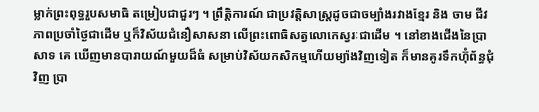ម្លាក់ព្រះពុទ្ធរួបសមាធិ តម្រៀបជាជួរៗ ។ ព្រឹត្តិការណ៍ ជាប្រវត្តិសាស្ត្រដូចជាចម្បាំងរវាងខ្មែរ និង ចាម ជីវភាពប្រចាំថ្ងៃជាដើម ឬក៏វិស័យជំនឿសាសនា លើព្រះពោធិសត្វលោកេស្វរៈជាដើម ។ នៅខាងជើងនៃប្រាសាទ គេ ឃើញមានបារាយណ៍មួយដ៏ធំ សម្រាប់វិស័យកសិកម្មហើយម្យ៉ាងវិញទៀត ក៏មានគូរទឹកហ៊ុំព័ន្ធជុំវិញ ប្រា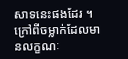សាទនេះផងដែរ ។
ក្រៅពីចម្លាក់ដែលមានលក្ខណៈ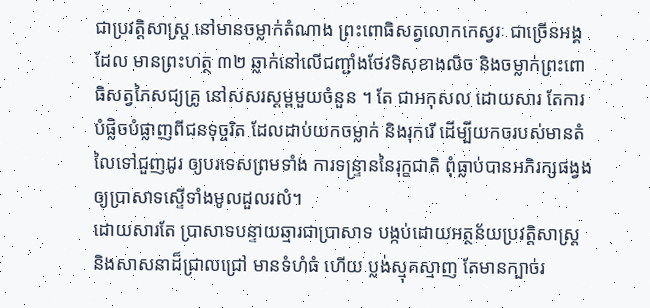ជាប្រវត្តិសាស្ត្រ នៅមានចម្លាក់តំណាង ព្រះពោធិសត្វលោកកេស្វរៈ ជាច្រើនអង្គ ដែល មានព្រះហត្ថ ៣២ ឆ្លាក់នៅលើជញ្ជាំងថែវទិសខាងលិច និងចម្លាក់ព្រះពោធិសត្វភៃសជ្យគ្រូ នៅសសរស្តម្ពមួយចំនួន ។ តែ ជាអកុសល ដោយសារ តែការបំផ្លិចបំផ្លាញពីជនទុច្ចរិត ដែលដាប់យកចម្លាក់ និងរុករើ ដើម្បីយកចរបស់មានតំលៃទៅជួញដូរ ឲ្យបរទេសព្រមទាំង ការទន្ទ្រាននៃរុក្ខជាតិ ពុំធ្លាប់បានអភិរក្សផង្វង ឲ្យប្រាសាទស្ទើទាំងមូលដួលរលំ។
ដោយសារតែ ប្រាសាទបន្ទាយឆ្មារជាប្រាសាទ បង្កប់ដោយអត្ថន័យប្រវត្តិសាស្ត្រ និងសាសនាដ៏ជ្រាលជ្រៅ មានទំហំធំ ហើយ ប្លង់ស្មុគស្មាញ តែមានក្បាច់រ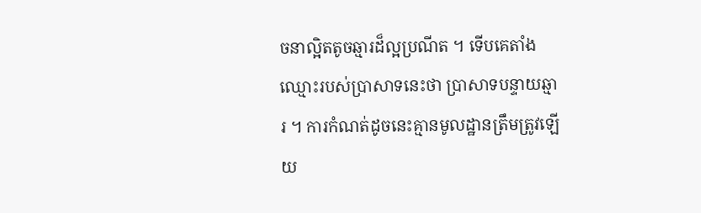ចនាល្អិតតូចឆ្មារដ៏ល្អប្រណីត ។ ទើបគេតាំងឈ្មោះរបស់ប្រាសាទនេះថា ប្រាសាទបន្ទាយឆ្មារ ។ ការកំណត់ដូចនេះគ្មានមូលដ្ឋានត្រឹមត្រូវឡើយ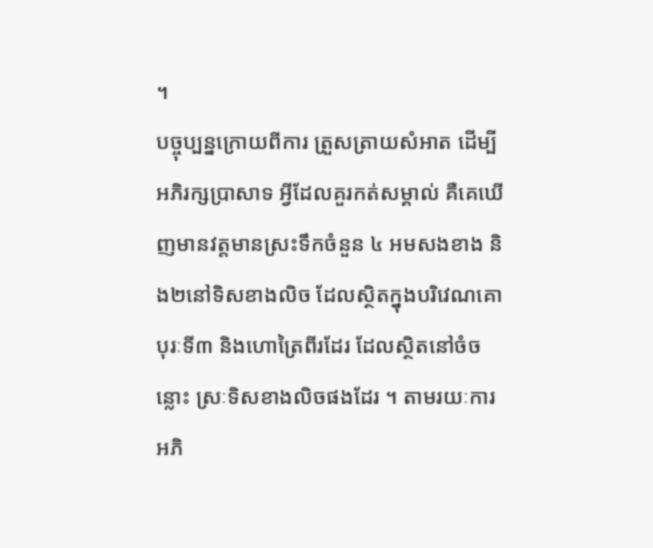។
បច្ចុប្បន្នក្រោយពីការ ត្រួសត្រាយសំអាត ដើម្បីអភិរក្សប្រាសាទ អ្វីដែលគួរកត់សម្គាល់ គឺគេឃើញមានវត្តមានស្រះទឹកចំនួន ៤ អមសងខាង និង២នៅទិសខាងលិច ដែលស្ថិតក្នុងបរិវេណគោបុរៈទី៣ និងហោត្រៃពីរដែរ ដែលស្ថិតនៅចំចន្លោះ ស្រៈទិសខាងលិចផងដែរ ។ តាមរយៈការអភិ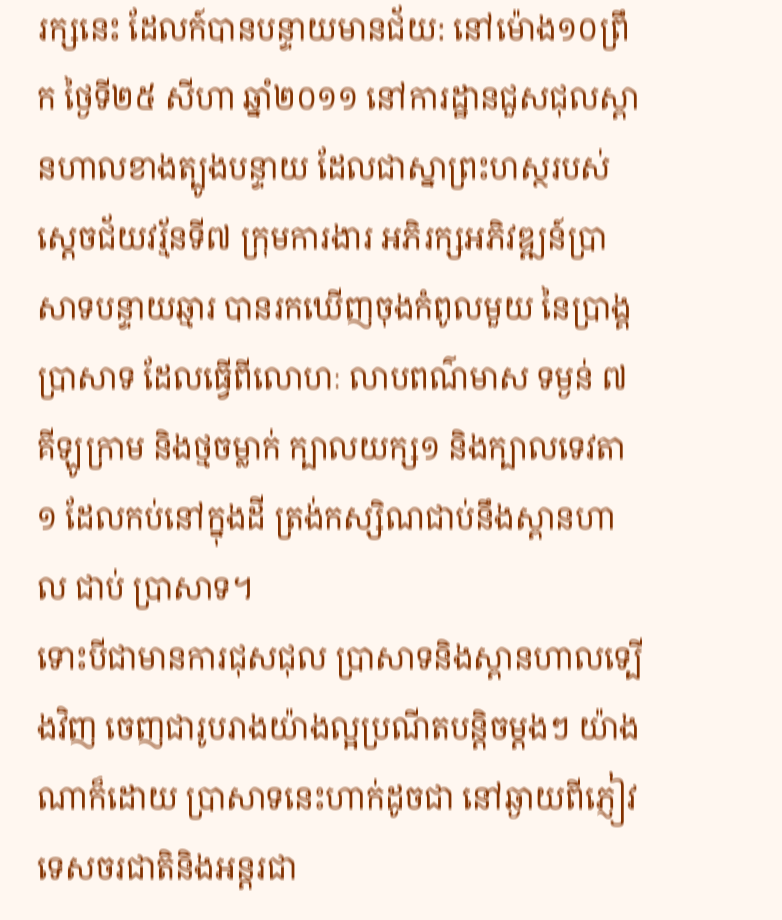រក្សនេះ ដែលក៍បានបន្ទាយមានជ័យ: នៅម៉ោង១០ព្រឹក ថ្ងៃទី២៥ សីហា ឆ្នាំ២០១១ នៅការដ្ឋានជួសជុលស្ពានហាលខាងត្បូងបន្ទាយ ដែលជាស្នាព្រះហស្ថរបស់ស្តេចជ័យវរ្ម័នទី៧ ក្រុមការងារ អភិរក្សអភិវឌ្ឍន៍ប្រាសាទបន្ទាយឆ្មារ បានរកឃើញចុងកំពូលមួយ នៃប្រាង្គប្រាសាទ ដែលធ្វើពីលោហៈ លាបពណ៌មាស ទម្ងន់ ៧គីឡូក្រាម និងថ្មចម្លាក់ ក្បាលយក្ស១ និងក្បាលទេវតា ១ ដែលកប់នៅក្នុងដី ត្រង់កស្សិណជាប់នឹងស្ពានហាល ជាប់ ប្រាសាទ។
ទោះបីជាមានការជុសជុល ប្រាសាទនិងស្ពានហាលទ្បើងវិញ ចេញជារូបរាងយ៉ាងល្អប្រណីតបន្តិចម្តងៗ យ៉ាងណាក៏ដោយ ប្រាសាទនេះហាក់ដូចជា នៅឆ្ងាយពីភ្ញៀវទេសចរជាតិនិងអន្តរជា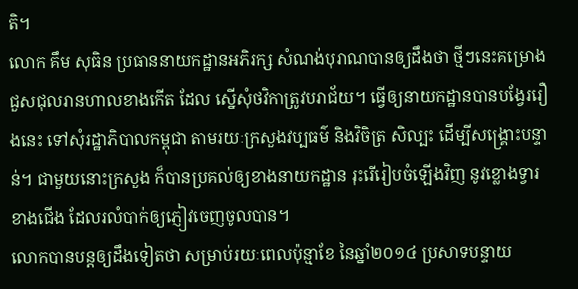តិ។
លោក គឹម សុធិន ប្រធាននាយកដ្ឋានអភិរក្ស សំណង់បុរាណបានឲ្យដឹងថា ថ្មីៗនេះគម្រោងជួសជុលរានហាលខាងកើត ដែល ស្នើសុំថវិកាត្រូវបរាជ័យ។ ធ្វើឲ្យនាយកដ្ឋានបានបង្វែររឿងនេះ ទៅសុំរដ្ឋាភិបាលកម្ពុជា តាមរយៈក្រសួងវប្បធម៌ និងវិចិត្រ សិល្បះ ដើម្បីសង្រ្គោះបន្ទាន់។ ជាមួយនោះក្រសួង ក៏បានប្រគល់ឲ្យខាងនាយកដ្ឋាន រុះរើរៀបចំឡើងវិញ នូវខ្លោងទ្វារខាងជើង ដែលរលំបាក់ឲ្យភ្ញៀវចេញចូលបាន។
លោកបានបន្តឲ្យដឹងទៀតថា សម្រាប់រយៈពេលប៉ុន្មាខែ នៃឆ្នាំ២០១៤ ប្រសាទបន្ទាយ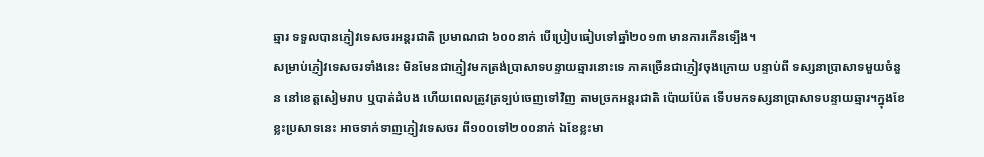ឆ្មារ ទទួលបានភ្ញៀវទេសចរអន្តរជាតិ ប្រមាណជា ៦០០នាក់ បើប្រៀបធៀបទៅឆ្នាំ២០១៣ មានការកើនទ្បើង។
សម្រាប់ភ្ញៀវទេសចរទាំងនេះ មិនមែនជាភ្ញៀវមកត្រង់ប្រាសាទបន្ទាយឆ្មារនោះទេ ភាគច្រើនជាភ្ញៀវចុងក្រោយ បន្ទាប់ពី ទស្សនាប្រាសាទមួយចំនួន នៅខេត្តសៀមរាប ឬបាត់ដំបង ហើយពេលត្រូវត្រទ្បប់ចេញទៅវិញ តាមច្រកអន្តរជាតិ ប៉ោយប៉ែត ទើបមកទស្សនាប្រាសាទបន្ទាយឆ្មារ។ក្នុងខែខ្លះប្រសាទនេះ អាចទាក់ទាញភ្ញៀវទេសចរ ពី១០០ទៅ២០០នាក់ ឯខែខ្លះមា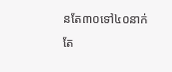នតែ៣០ទៅ៤០នាក់តែ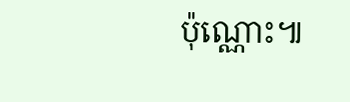ប៉ុណ្ណោះ៕